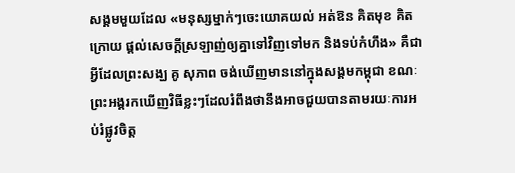សង្គមមួយដែល «មនុស្សម្នាក់ៗចេះយោគយល់ អត់ឱន គិតមុខ គិតក្រោយ ផ្តល់សេចក្តីស្រឡាញ់ឲ្យគ្នាទៅវិញទៅមក និងទប់កំហឹង» គឺជាអ្វីដែលព្រះសង្ឃ គូ សុភាព ចង់ឃើញមាននៅក្នុងសង្គមកម្ពុជា ខណៈព្រះអង្គរកឃើញវិធីខ្លះៗដែលរំពឹងថានឹងអាចជួយបានតាមរយៈការអប់រំផ្លូវចិត្ត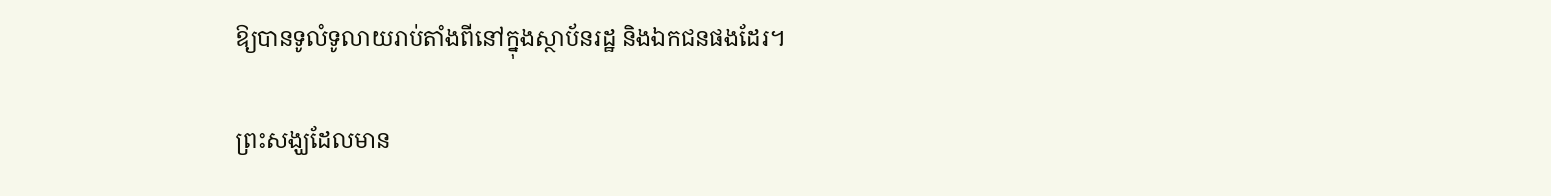ឱ្យបានទូលំទូលាយរាប់តាំងពីនៅក្នុងស្ថាប័នរដ្ឋ និងឯកជនផងដែរ។

ព្រះសង្ឃដែលមាន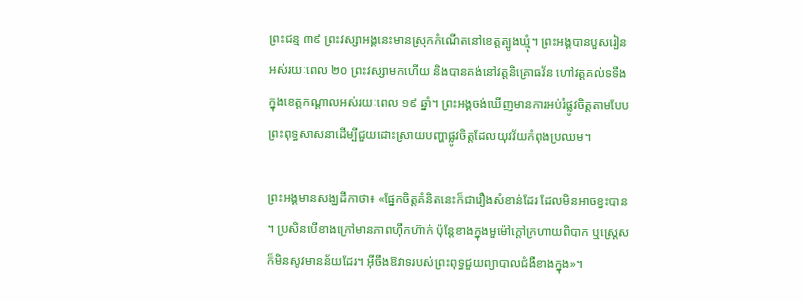ព្រះជន្ម ៣៩ ព្រះវស្សាអង្គនេះមានស្រុកកំណើតនៅខេត្តត្បូងឃ្មុំ។ ព្រះអង្គបានបួសរៀនអស់រយៈពេល ២០ ព្រះវស្សាមកហើយ និងបានគង់នៅវត្តនិគ្រោធវ័ន ហៅវត្តគល់ទទឹងក្នុងខេត្តកណ្ដាលអស់រយៈពេល ១៩ ឆ្នាំ។ ព្រះអង្គចង់ឃើញមានការអប់រំផ្លូវចិត្តតាមបែបព្រះពុទ្ធសាសនាដើម្បីជួយដោះស្រាយបញ្ហាផ្លូវចិត្តដែលយុវវ័យកំពុងប្រឈម។

ព្រះអង្គមានសង្ឃដីកាថា៖ «ផ្នែកចិត្តគំនិតនេះក៏ជារឿងសំខាន់ដែរ ដែលមិនអាចខ្វះបាន។ ប្រសិនបើខាងក្រៅមានភាពហ៊ឹកហ៊ាក់ ប៉ុន្តែខាងក្នុងមួម៉ៅក្តៅក្រហាយពិបាក ឬស្ត្រេសក៏មិនសូវមានន័យដែរ។ អ៊ីចឹងឱវាទរបស់ព្រះពុទ្ធជួយព្យាបាលជំងឺខាងក្នុង»។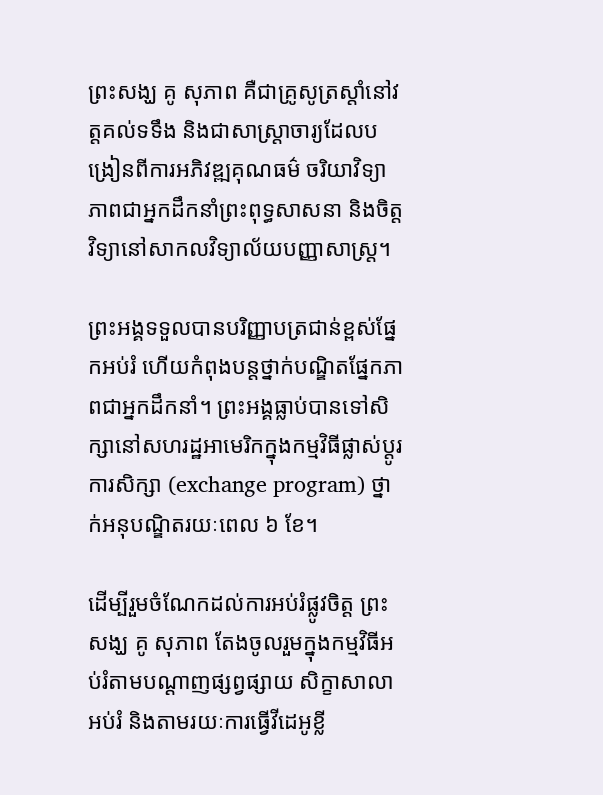ព្រះសង្ឃ គូ សុភាព គឺជាគ្រូសូត្រស្តាំនៅវត្តគល់ទទឹង និងជាសាស្ត្រាចារ្យដែលបង្រៀនពីការអភិវឌ្ឍគុណធម៌ ចរិយាវិទ្យា ភាពជាអ្នកដឹកនាំព្រះពុទ្ធសាសនា និងចិត្តវិទ្យានៅសាកលវិទ្យាល័យបញ្ញាសាស្ត្រ។

ព្រះអង្គទទួលបានបរិញ្ញាបត្រជាន់ខ្ពស់ផ្នែកអប់រំ ហើយកំពុងបន្តថ្នាក់បណ្ឌិតផ្នែកភាពជាអ្នកដឹកនាំ។ ព្រះអង្គធ្លាប់បានទៅសិក្សានៅសហរដ្ឋអាមេរិកក្នុងកម្មវិធីផ្លាស់ប្តូរការសិក្សា (exchange program) ថ្នាក់អនុបណ្ឌិតរយៈពេល ៦ ខែ។

ដើម្បីរួមចំណែកដល់ការអប់រំផ្លូវចិត្ត ព្រះសង្ឃ គូ សុភាព តែងចូលរួមក្នុងកម្មវិធីអប់រំតាមបណ្ដាញផ្សព្វផ្សាយ សិក្ខាសាលាអប់រំ និងតាមរយៈការធ្វើវីដេអូខ្លី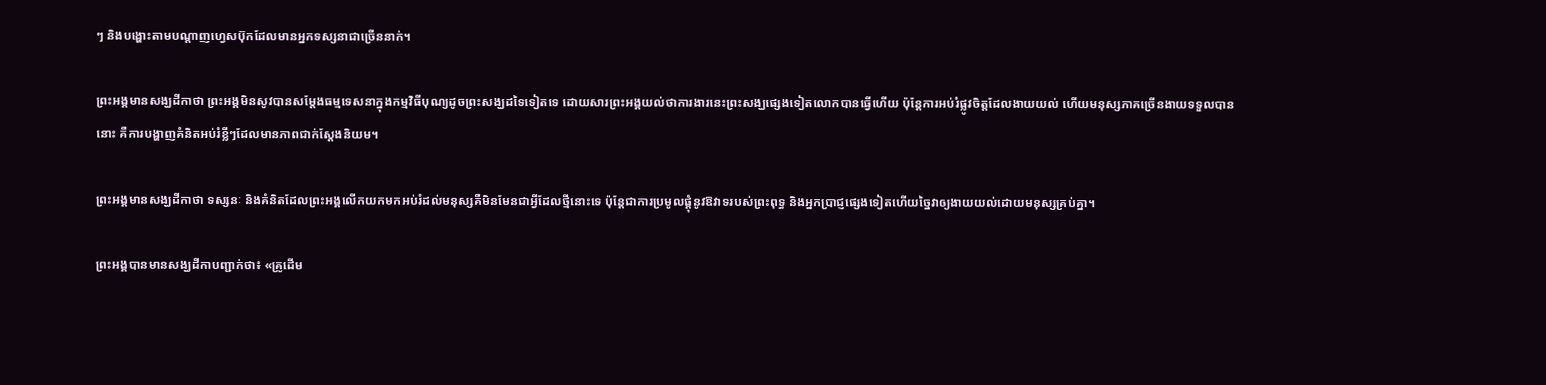ៗ និងបង្ហោះតាមបណ្ដាញហ្វេសប៊ុកដែលមានអ្នកទស្សនាជាច្រើននាក់។

ព្រះអង្គមានសង្ឃដីកាថា ព្រះអង្គមិនសូវបានសម្តែងធម្មទេសនាក្នុងកម្មវិធីបុណ្យដូចព្រះសង្ឃដទៃទៀតទេ ដោយសារព្រះអង្គយល់ថាការងារនេះព្រះសង្ឃផ្សេងទៀតលោកបានធ្វើហើយ ប៉ុន្តែការអប់រំផ្លូវចិត្តដែលងាយយល់ ហើយមនុស្សភាគច្រើនងាយទទួលបាននោះ គឺការបង្ហាញគំនិតអប់រំខ្លីៗដែលមានភាពជាក់ស្ដែងនិយម។

ព្រះអង្គមានសង្ឃដីកាថា ទស្សនៈ និងគំនិតដែលព្រះអង្គលើកយកមកអប់រំដល់មនុស្សគឺមិនមែនជាអ្វីដែលថ្មីនោះទេ ប៉ុន្តែជាការប្រមូលផ្ដុំនូវឱវាទរបស់ព្រះពុទ្ធ និងអ្នកប្រាជ្ញផ្សេងទៀតហើយច្នៃវាឲ្យងាយយល់ដោយមនុស្សគ្រប់គ្នា។

ព្រះអង្គបានមានសង្ឃដីកាបញ្ជាក់ថា៖ «គ្រូដើម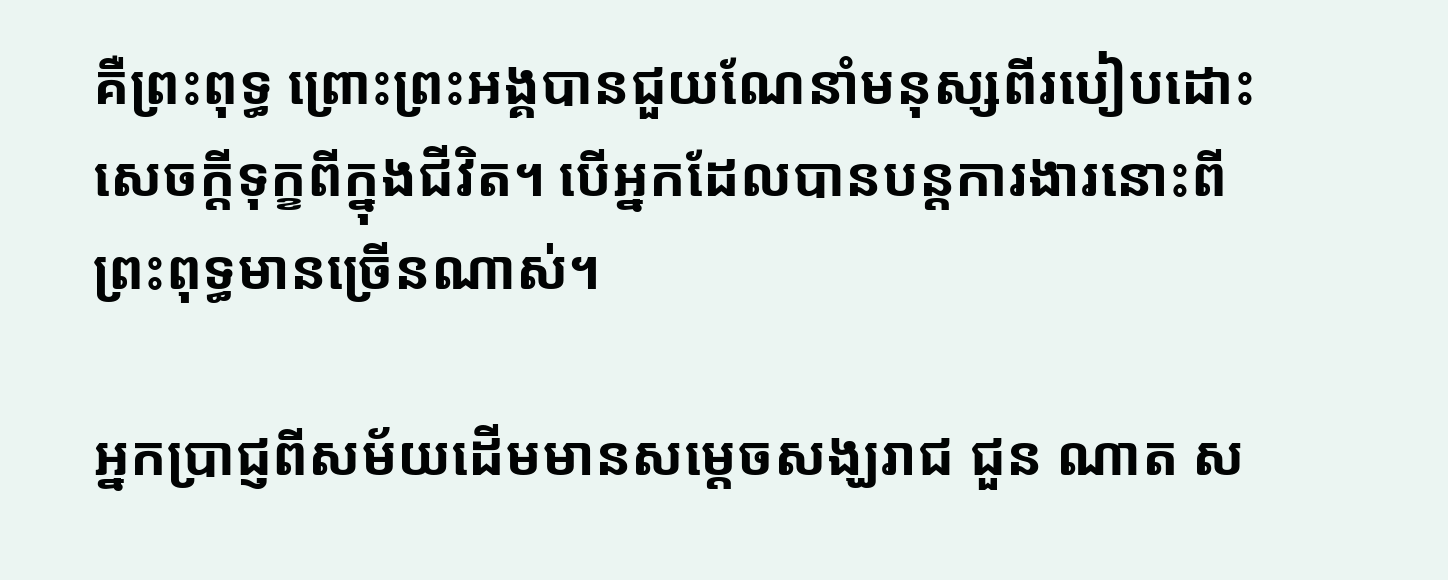គឺព្រះពុទ្ធ ព្រោះព្រះអង្គបានជួយណែនាំមនុស្សពីរបៀបដោះសេចក្តីទុក្ខពីក្នុងជីវិត។ បើអ្នកដែលបានបន្តការងារនោះពីព្រះពុទ្ធមានច្រើនណាស់។

អ្នកប្រាជ្ញពីសម័យដើមមានសម្តេចសង្ឃរាជ ជួន ណាត ស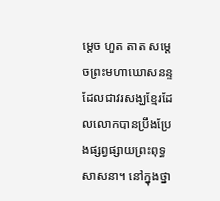ម្តេច ហួត តាត សម្តេចព្រះមហាឃោសនន្ទ ដែលជាវរសង្ឃខ្មែរដែលលោកបានប្រឹងប្រែងផ្សព្វផ្សាយព្រះពុទ្ធសាសនា។ នៅក្នុងថ្នា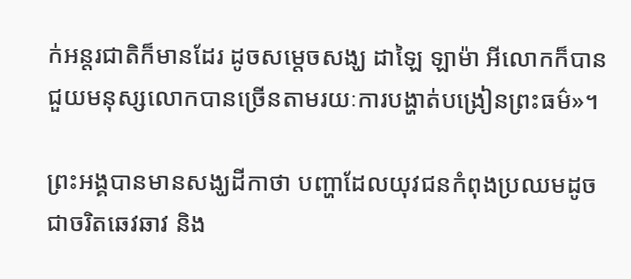ក់អន្តរជាតិក៏មានដែរ ដូចសម្តេចសង្ឃ ដាឡៃ ឡាម៉ា អីលោកក៏បានជួយមនុស្សលោកបានច្រើនតាមរយៈការបង្ហាត់បង្រៀនព្រះធម៌»។

ព្រះអង្គបានមានសង្ឃដីកាថា បញ្ហាដែលយុវជនកំពុងប្រឈមដូចជាចរិតឆេវឆាវ និង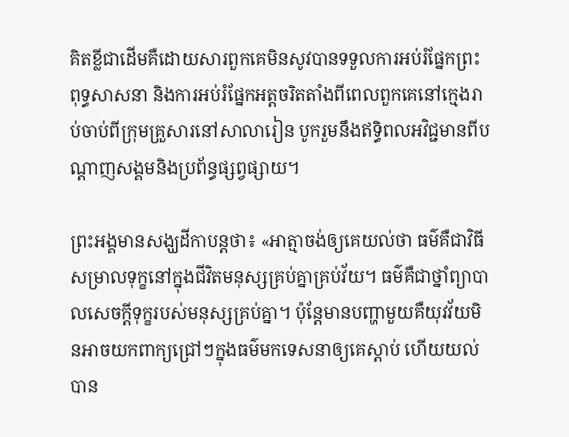គិតខ្លីជាដើមគឺដោយសារពួកគេមិនសូវបានទទួលការអប់រំផ្នែកព្រះពុទ្ធសាសនា និងការអប់រំផ្នែកអត្តចរិតតាំងពីពេលពួកគេនៅក្មេងរាប់ចាប់ពីក្រុមគ្រួសារនៅសាលារៀន បូករួមនឹងឥទ្ធិពលអវិជ្ជមានពីបណ្ដាញសង្គមនិងប្រព័ន្ធផ្សព្វផ្សាយ។

ព្រះអង្គមានសង្ឃដីកាបន្តថា៖ «អាត្មាចង់ឲ្យគេយល់ថា ធម៌គឺជាវិធីសម្រាលទុក្ខនៅក្នុងជីវិតមនុស្សគ្រប់គ្នាគ្រប់វ័យ។ ធម៌គឺជាថ្នាំព្យាបាលសេចក្តីទុក្ខរបស់មនុស្សគ្រប់គ្នា។ ប៉ុន្តែមានបញ្ហាមួយគឺយុវវ័យមិនអាចយកពាក្យជ្រៅៗក្នុងធម៌មកទេសនាឲ្យគេស្ដាប់ ហើយយល់បាន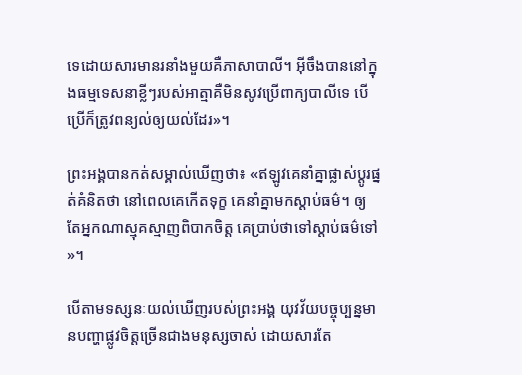ទេដោយសារមានរនាំងមួយគឺភាសាបាលី។ អ៊ីចឹងបាននៅក្នុងធម្មទេសនាខ្លីៗរបស់អាត្មាគឺមិនសូវប្រើពាក្យបាលីទេ បើប្រើក៏ត្រូវពន្យល់ឲ្យយល់ដែរ»។

ព្រះអង្គបានកត់សម្គាល់ឃើញថា៖ «ឥឡូវគេនាំគ្នាផ្លាស់ប្តូរផ្នត់គំនិតថា នៅពេលគេកើតទុក្ខ គេនាំគ្នាមកស្ដាប់ធម៌។ ឲ្យតែអ្នកណាស្មុគស្មាញពិបាកចិត្ត គេប្រាប់ថាទៅស្តាប់ធម៌ទៅ»។

បើតាមទស្សនៈយល់ឃើញរបស់ព្រះអង្គ យុវវ័យបច្ចុប្បន្នមានបញ្ហាផ្លូវចិត្តច្រើនជាងមនុស្សចាស់ ដោយសារតែ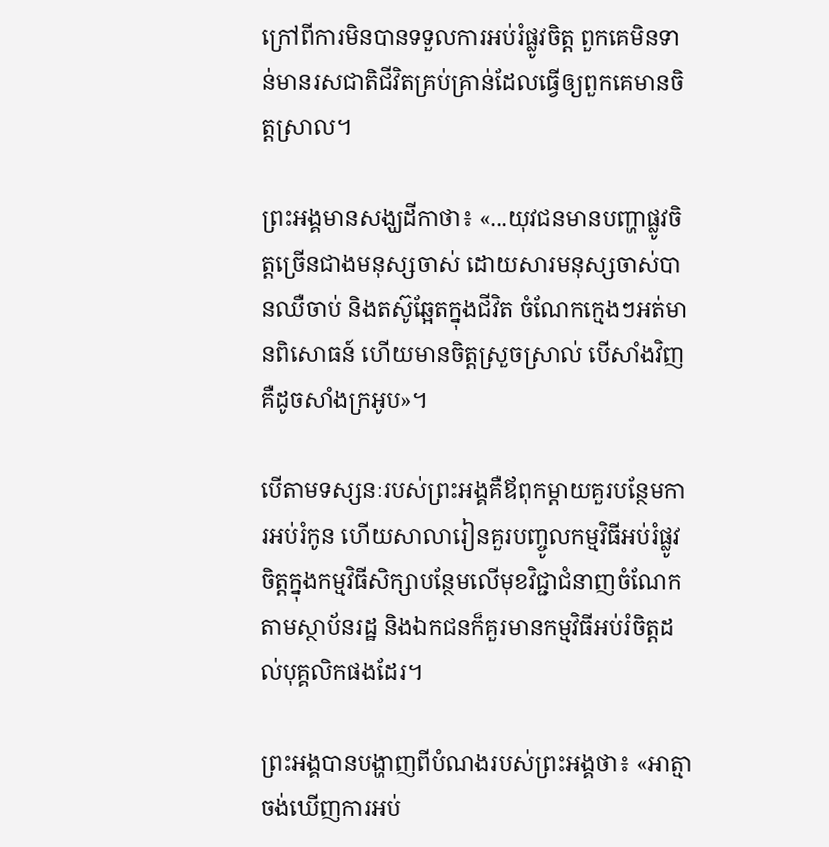ក្រៅពីការមិនបានទទួលការអប់រំផ្លូវចិត្ត ពួកគេមិនទាន់មានរសជាតិជីវិតគ្រប់គ្រាន់ដែលធ្វើឲ្យពួកគេមានចិត្តស្រាល។

ព្រះអង្គមានសង្ឃដីកាថា៖ «...យុវជនមានបញ្ហាផ្លូវចិត្តច្រើនជាងមនុស្សចាស់ ដោយសារមនុស្សចាស់បានឈឺចាប់ និងតស៊ូឆ្អែតក្នុងជីវិត ចំណែកក្មេងៗអត់មានពិសោធន៍ ហើយមានចិត្តស្រួចស្រាល់ បើសាំងវិញគឺដូចសាំងក្រអូប»។

បើតាមទស្សនៈរបស់ព្រះអង្គគឺឪពុកម្តាយគួរបន្ថែមការអប់រំកូន ហើយសាលារៀនគួរបញ្ចូលកម្មវិធីអប់រំផ្លូវចិត្តក្នុងកម្មវិធីសិក្សាបន្ថែមលើមុខវិជ្ជាជំនាញចំណែកតាមស្ថាប័នរដ្ឋ និងឯកជនក៏គួរមានកម្មវិធីអប់រំចិត្តដល់បុគ្គលិកផងដែរ។

ព្រះអង្គបានបង្ហាញពីបំណងរបស់ព្រះអង្គថា៖ «អាត្មាចង់ឃើញការអប់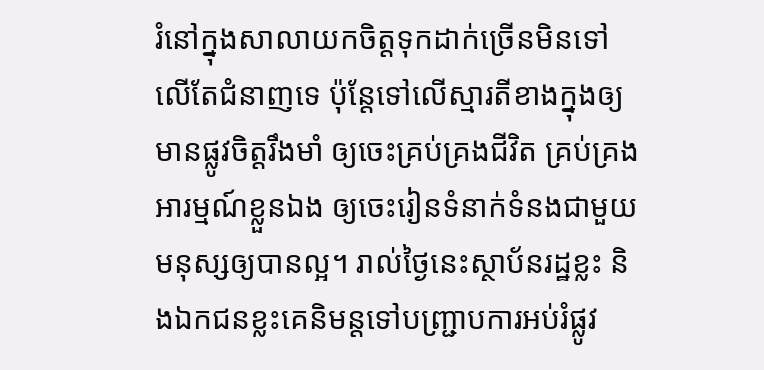រំនៅក្នុងសាលាយកចិត្តទុកដាក់ច្រើនមិនទៅលើតែជំនាញទេ ប៉ុន្តែទៅលើស្មារតីខាងក្នុងឲ្យមានផ្លូវចិត្តរឹងមាំ ឲ្យចេះគ្រប់គ្រងជីវិត គ្រប់គ្រងអារម្មណ៍ខ្លួនឯង ឲ្យចេះរៀនទំនាក់ទំនងជាមួយមនុស្សឲ្យបានល្អ។ រាល់ថ្ងៃនេះស្ថាប័នរដ្ឋខ្លះ និងឯកជនខ្លះគេនិមន្តទៅបញ្ជ្រាបការអប់រំផ្លូវ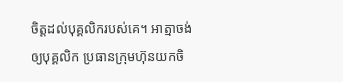ចិត្តដល់បុគ្គលិករបស់គេ។ អាត្មាចង់ឲ្យបុគ្គលិក ប្រធានក្រុមហ៊ុនយកចិ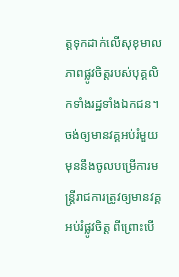ត្តទុកដាក់លើសុខុមាលភាពផ្លូវចិត្តរបស់បុគ្គលិកទាំងរដ្ឋទាំងឯកជន។ ចង់ឲ្យមានវគ្គអប់រំមួយមុននឹងចូលបម្រើការមន្ត្រីរាជការត្រូវឲ្យមានវគ្គអប់រំផ្លូវចិត្ត ពីព្រោះបើ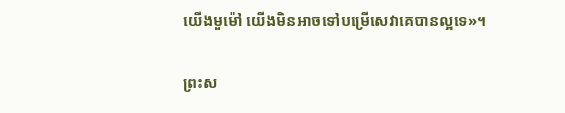យើងមួម៉ៅ យើងមិនអាចទៅបម្រើសេវាគេបានល្អទេ»។

ព្រះស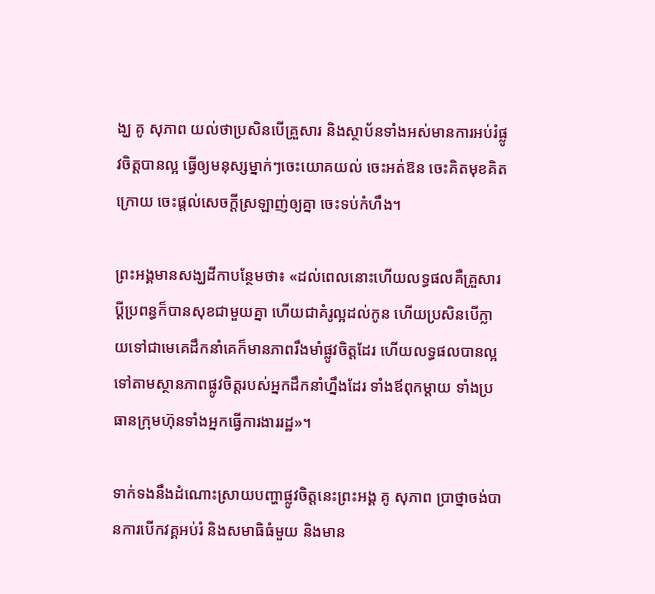ង្ឃ គូ សុភាព យល់ថាប្រសិនបើគ្រួសារ និងស្ថាប័នទាំងអស់មានការអប់រំផ្លូវចិត្តបានល្អ ធ្វើឲ្យមនុស្សម្នាក់ៗចេះយោគយល់ ចេះអត់ឱន ចេះគិតមុខគិតក្រោយ ចេះផ្តល់សេចក្តីស្រឡាញ់ឲ្យគ្នា ចេះទប់កំហឹង។

ព្រះអង្គមានសង្ឃដីកាបន្ថែមថា៖ «ដល់ពេលនោះហើយលទ្ធផលគឺគ្រួសារប្តីប្រពន្ធក៏បានសុខជាមួយគ្នា ហើយជាគំរូល្អដល់កូន ហើយប្រសិនបើក្លាយទៅជាមេគេដឹកនាំគេក៏មានភាពរឹងមាំផ្លូវចិត្តដែរ ហើយលទ្ធផលបានល្អទៅតាមស្ថានភាពផ្លូវចិត្តរបស់អ្នកដឹកនាំហ្នឹងដែរ ទាំងឪពុកម្តាយ ទាំងប្រធានក្រុមហ៊ុនទាំងអ្នកធ្វើការងាររដ្ឋ»។

ទាក់ទងនឹងដំណោះស្រាយបញ្ហាផ្លូវចិត្តនេះព្រះអង្គ គូ សុភាព ប្រាថ្នាចង់បានការបើកវគ្គអប់រំ និងសមាធិធំមួយ និងមាន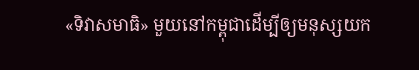«ទិវាសមាធិ» មួយនៅកម្ពុជាដើម្បីឲ្យមនុស្សយក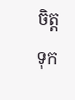ចិត្តទុក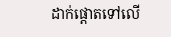ដាក់ផ្តោតទៅលើ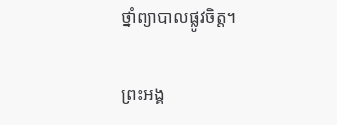ថ្នាំព្យាបាលផ្លូវចិត្ត។

ព្រះអង្គ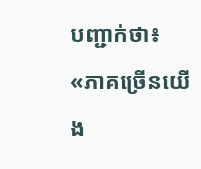បញ្ជាក់ថា៖ «ភាគច្រើនយើង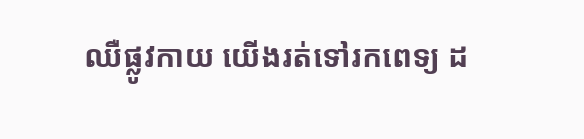ឈឺផ្លូវកាយ យើងរត់ទៅរកពេទ្យ ដ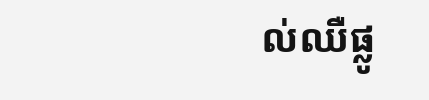ល់ឈឺផ្លូ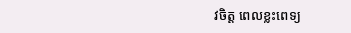វចិត្ត ពេលខ្លះពេទ្យ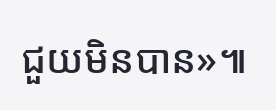ជួយមិនបាន»៕